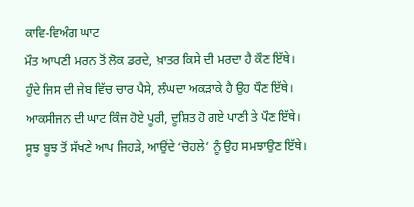ਕਾਵਿ-ਵਿਅੰਗ ਘਾਟ
ਮੌਤ ਆਪਣੀ ਮਰਨ ਤੋਂ ਲੋਕ ਡਰਦੇ, ਖ਼ਾਤਰ ਕਿਸੇ ਦੀ ਮਰਦਾ ਹੈ ਕੌਣ ਇੱਥੇ।
ਹੁੰਦੇ ਜਿਸ ਦੀ ਜੇਬ ਵਿੱਚ ਚਾਰ ਪੈਸੇ, ਲੰਘਦਾ ਅਕੜਾਕੇ ਹੈ ਉਹ ਧੌਣ ਇੱਥੇ।
ਆਕਸੀਜਨ ਦੀ ਘਾਟ ਕਿੰਜ ਹੋਏ ਪੂਰੀ, ਦੂਸ਼ਿਤ ਹੋ ਗਏ ਪਾਣੀ ਤੇ ਪੌਣ ਇੱਥੇ।
ਸੂਝ ਬੂਝ ਤੋਂ ਸੱਖਣੇ ਆਪ ਜਿਹੜੇ, ਆਉਂਦੇ ‘ਚੋਹਲੇ’ ਨੂੰ ਉਹ ਸਮਝਾਉਣ ਇੱਥੇ।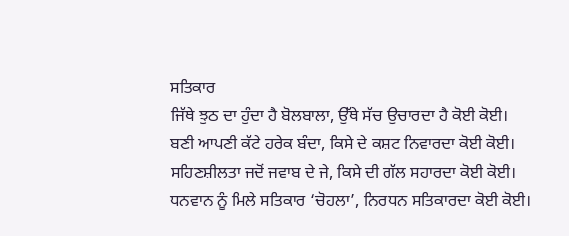ਸਤਿਕਾਰ
ਜਿੱਥੇ ਝੁਠ ਦਾ ਹੁੰਦਾ ਹੈ ਬੋਲਬਾਲਾ, ਉੱਥੇ ਸੱਚ ਉਚਾਰਦਾ ਹੈ ਕੋਈ ਕੋਈ।
ਬਣੀ ਆਪਣੀ ਕੱਟੇ ਹਰੇਕ ਬੰਦਾ, ਕਿਸੇ ਦੇ ਕਸ਼ਟ ਨਿਵਾਰਦਾ ਕੋਈ ਕੋਈ।
ਸਹਿਣਸ਼ੀਲਤਾ ਜਦੋਂ ਜਵਾਬ ਦੇ ਜੇ, ਕਿਸੇ ਦੀ ਗੱਲ ਸਹਾਰਦਾ ਕੋਈ ਕੋਈ।
ਧਨਵਾਨ ਨੂੰ ਮਿਲੇ ਸਤਿਕਾਰ ‘ਚੋਹਲਾ’, ਨਿਰਧਨ ਸਤਿਕਾਰਦਾ ਕੋਈ ਕੋਈ।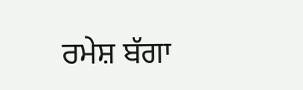ਰਮੇਸ਼ ਬੱਗਾ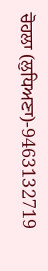ਚੋਹਲਾ (ਲੁਧਿਅਣਾ)-9463132719